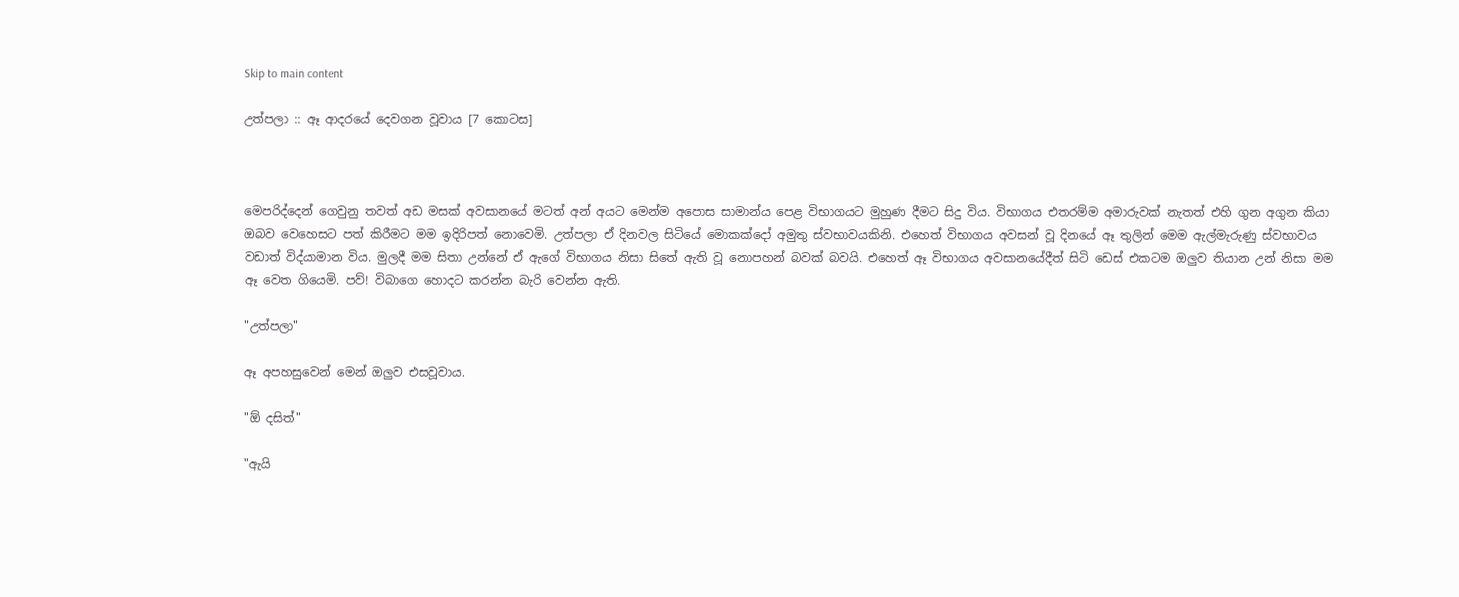Skip to main content

උත්පලා :: ඈ ආදරයේ දෙවගන වූවාය [7 කොටස]



මෙපරිද්දෙන් ගෙවුනු තවත් අඩ මසක් අවසානයේ මටත් අන් අයට මෙන්ම අපොස සාමාන්ය පෙළ විභාගයට මුහුණ දීමට සිදු විය. විභාගය එතරම්ම අමාරුවක් නැතත් එහි ගුන අගුන කියා ඔබව වෙහෙසට පත් කිරීමට මම ඉදිරිපත් නොවෙමි. උත්පලා ඒ දිනවල සිටියේ මොකක්දෝ අමුතු ස්වභාවයකිනි. එහෙත් විභාගය අවසන් වූ දිනයේ ඈ තුලින් මෙම ඇල්මැරුණු ස්වභාවය වඩාත් විද්යාමාන විය. මුලදී මම සිතා උන්නේ ඒ ඇගේ විභාගය නිසා සිතේ ඇති වූ නොපහන් බවක් බවයි. එහෙත් ඈ විභාගය අවසානයේදීත් සිටි ඩෙස් එකටම ඔලුව තියාන උන් නිසා මම ඈ වෙත ගියෙමි. පව්! විබාගෙ හොදට කරන්න බැරි වෙන්න ඇති.

"උත්පලා"

ඈ අපහසුවෙන් මෙන් ඔලුව එසවූවාය.

"ඕ දසිත්"

"ඇයි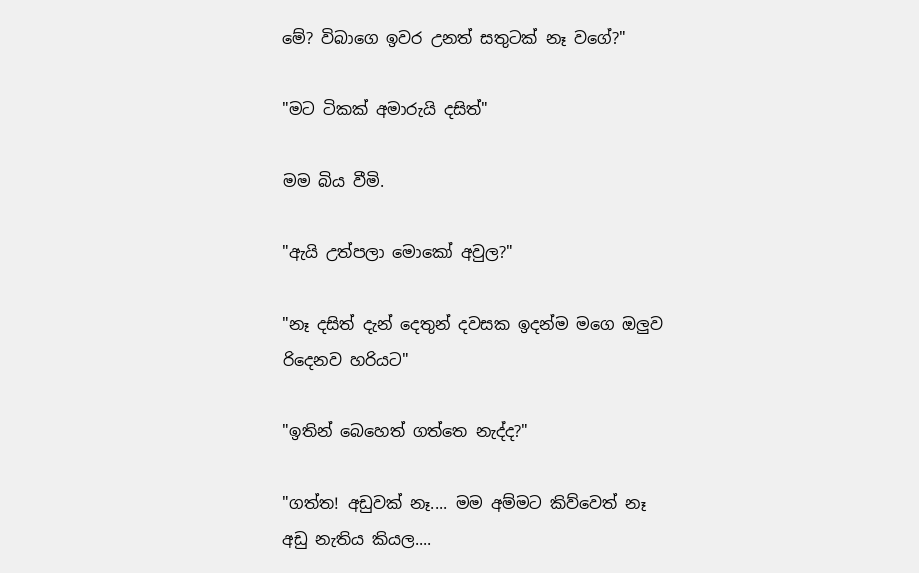මේ? විබාගෙ ඉවර උනත් සතුටක් නෑ වගේ?"

"මට ටිකක් අමාරුයි දසිත්"

මම බිය වීමි.

"ඇයි උත්පලා මොකෝ අවුල?"

"නෑ දසිත් දැන් දෙතුන් දවසක ඉදන්ම මගෙ ඔලුව රිදෙනව හරියට"

"ඉතින් බෙහෙත් ගත්තෙ නැද්ද?"

"ගත්ත! අඩුවක් නෑ.... මම අම්මට කිව්වෙත් නෑ අඩු නැතිය කියල....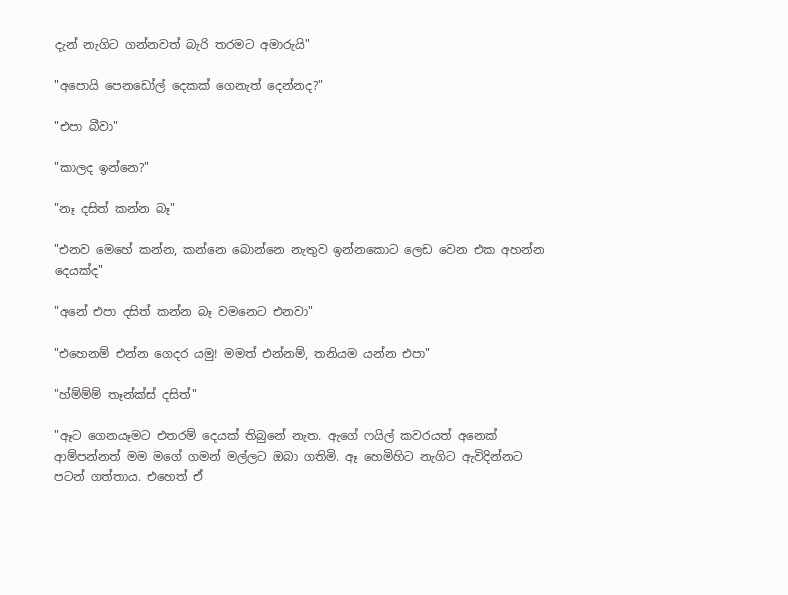දැන් නැගිට ගන්නවත් බැරි තරමට අමාරුයි"

"අපොයි පෙනඩෝල් දෙකක් ගෙනැත් දෙන්නද?"

"එපා බීවා"

"කාලද ඉන්නෙ?"

"නෑ දසිත් කන්න බෑ"

"එනව මෙහේ කන්න, කන්නෙ බොන්නෙ නැතුව ඉන්නකොට ලෙඩ වෙන එක අහන්න දෙයක්ද"

"අනේ එපා දසිත් කන්න බෑ වමනෙට එනවා"

"එහෙනම් එන්න ගෙදර යමු! මමත් එන්නම්, තනියම යන්න එපා"

"හ්ම්ම්ම් තෑන්ක්ස් දසිත්"

"ඈට ගෙනයෑමට එතරම් දෙයක් තිබුනේ නැත. ඇගේ ෆයිල් කවරයත් අනෙක් ආම්පන්නත් මම මගේ ගමන් මල්ලට ඔබා ගතිමි. ඈ හෙමිහිට නැගිට ඇවිදින්නට පටන් ගත්තාය. එහෙත් ඒ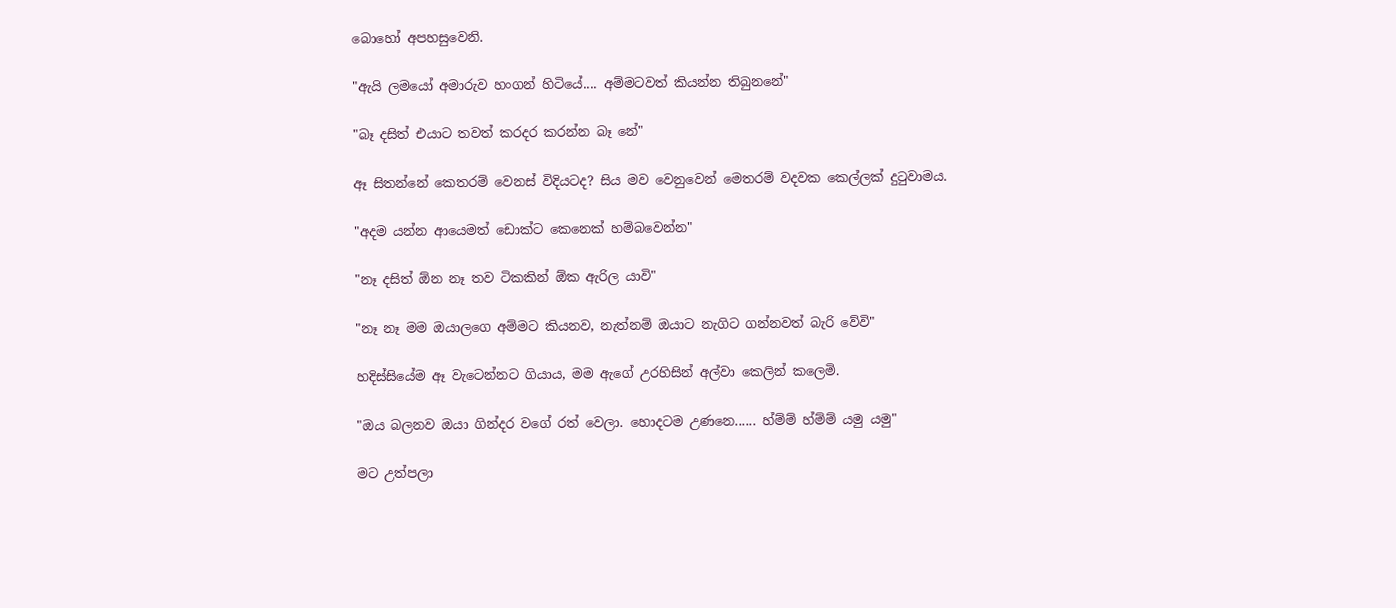බොහෝ අපහසුවෙනි.

"ඇයි ලමයෝ අමාරුව හංගන් හිටියේ.... අම්මටවත් කියන්න තිබුනනේ"

"බෑ දසිත් එයාට තවත් කරදර කරන්න බෑ නේ"

ඈ සිතන්නේ කෙතරම් වෙනස් විදියටද? සිය මව වෙනුවෙන් මෙතරම් වදවක කෙල්ලක් දුටුවාමය.

"අදම යන්න ආයෙමත් ඩොක්ට කෙනෙක් හම්බවෙන්න"

"නෑ දසිත් ඕන නෑ තව ටිකකින් ඕක ඇරිල යාවි"

"නෑ නෑ මම ඔයාලගෙ අම්මට කියනව, නැත්නම් ඔයාට නැගිට ගන්නවත් බැරි වේවි"

හදිස්සියේම ඈ වැටෙන්නට ගියාය, මම ඇගේ උරහිසින් අල්වා කෙලින් කලෙමි.

"ඔය බලනව ඔයා ගින්දර වගේ රත් වෙලා. හොදටම උණනෙ...... හ්ම්ම් හ්ම්ම් යමු යමු"

මට උත්පලා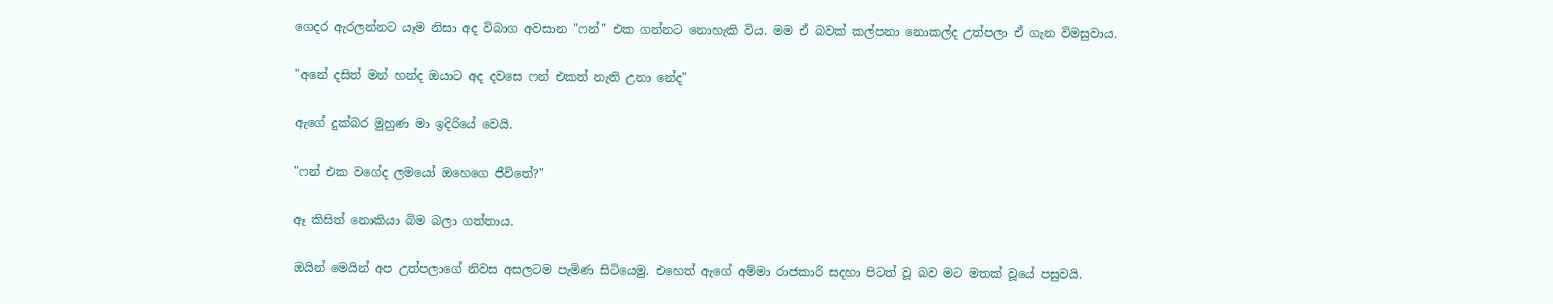ගෙදර ඇරලන්නට යෑම නිසා අද විබාග අවසාන "ෆන්" එක ගන්නට නොහැකි විය. මම ඒ බවක් කල්පනා නොකල්ද උත්පලා ඒ ගැන විමසුවාය.

"අනේ දසිත් මන් හන්ද ඔයාට අද දවසෙ ෆන් එකත් නැති උනා නේද"

ඇගේ දුක්බර මුහුණ මා ඉදිරියේ වෙයි.

"ෆන් එක වගේද ලමයෝ ඔහෙගෙ ජීවිතේ?"

ඈ කිසිත් නොකියා බිම බලා ගත්තාය.

ඔයින් මෙයින් අප උත්පලාගේ නිවස අසලටම පැමිණ සිටියෙමු. එහෙත් ඇගේ අම්මා රාජකාරි සදහා පිටත් වූ බව මට මතක් වූයේ පසුවයි.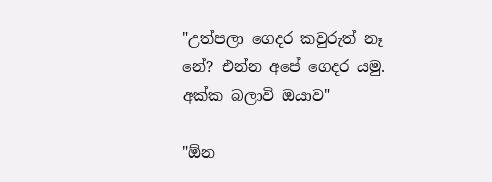"උත්පලා ගෙදර කවුරුත් නෑ නේ? එන්න අපේ ගෙදර යමු. අක්ක බලාවි ඔයාව"

"ඕන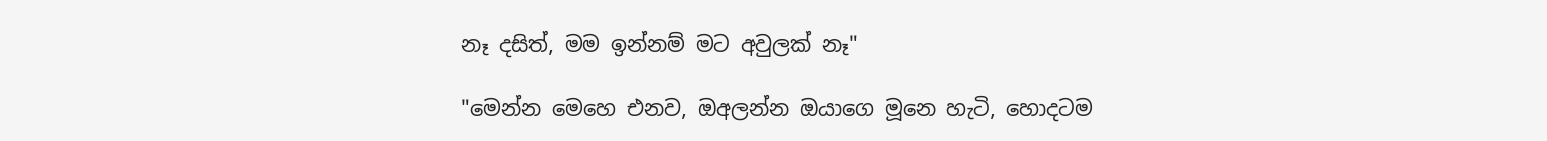නෑ දසිත්, මම ඉන්නම් මට අවුලක් නෑ"

"මෙන්න මෙහෙ එනව, ඔඅලන්න ඔයාගෙ මූනෙ හැටි, හොදටම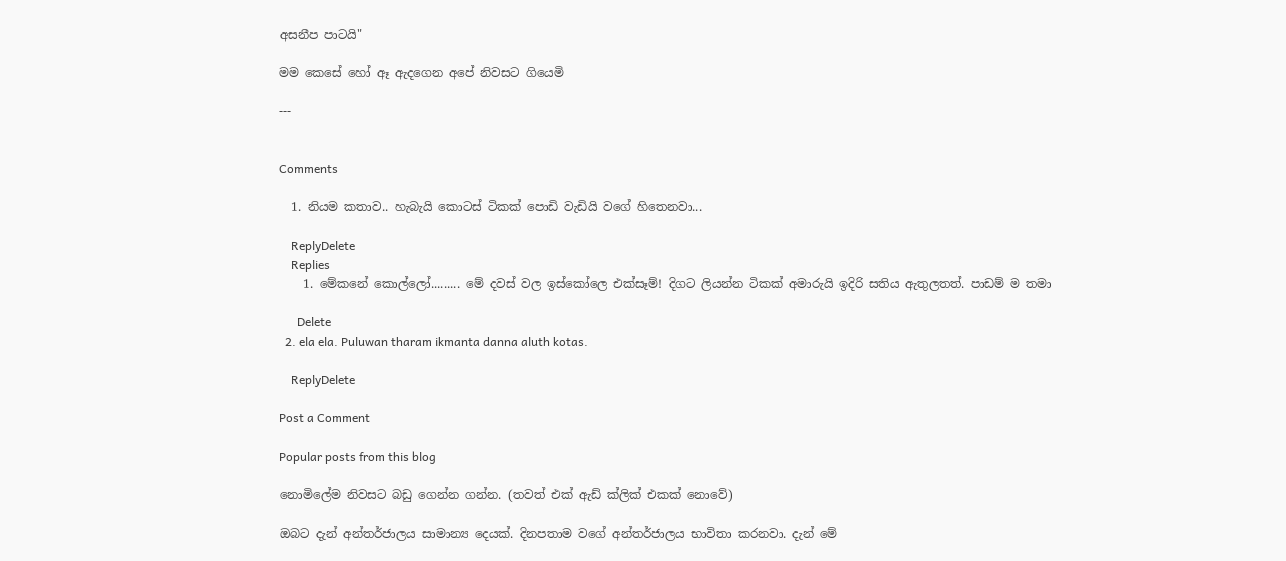අසනීප පාටයි"

මම කෙසේ හෝ ඈ ඇදගෙන අපේ නිවසට ගියෙමි

---


Comments

  1. නියම කතාව.. හැබැයි කොටස් ටිකක් පොඩි වැඩියි වගේ හිතෙනවා...

    ReplyDelete
    Replies
    1. මේකනේ කොල්ලෝ......... මේ දවස් වල ඉස්කෝලෙ එක්සෑම්! දිගට ලියන්න ටිකක් අමාරුයි ඉදිරි සතිය ඇතුලතත්. පාඩම් ම තමා

      Delete
  2. ela ela. Puluwan tharam ikmanta danna aluth kotas.

    ReplyDelete

Post a Comment

Popular posts from this blog

නොමිලේම නිවසට බඩු ගෙන්න ගන්න. (තවත් එක් ඇඩ් ක්ලික් එකක් නොවේ)

ඔබට දැන් අන්තර්ජාලය සාමාන්‍ය දෙයක්. දිනපතාම වගේ අන්තර්ජාලය භාවිතා කරනවා. දැන් මේ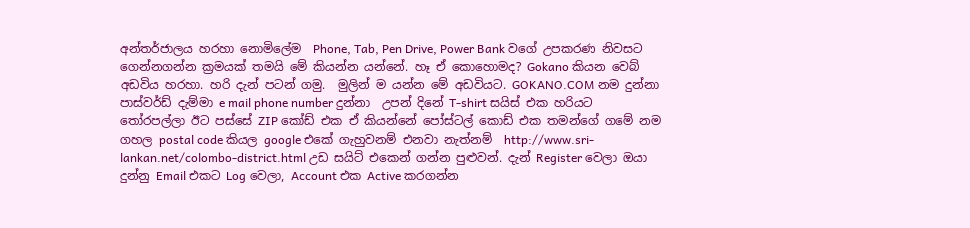අන්තර්ජාලය හරහා නොමිලේම  Phone, Tab, Pen Drive, Power Bank වගේ උපකරණ නිවසට ගෙන්නගන්න ක්‍රමයක් තමයි මේ කියන්න යන්නේ. හෑ ඒ කොහොමද? Gokano කියන වෙබ් අඩවිය හරහා. හරි දැන් පටන් ගමු.  මුලින් ම යන්න මේ අඩවියට. GOKANO.COM නම දුන්නා  පාස්වර්ඩ් දැම්මා e mail phone number දුන්නා  උපන් දිනේ T-shirt සයිස් එක හරියට තෝරපල්ලා ඊට පස්සේ ZIP කෝඩ් එක ඒ කියන්නේ පෝස්ටල් කොඩ් එක තමන්ගේ ගමේ නම ගහල postal code කියල google එකේ ගැහුවනම් එනවා නැත්නම්  http://www.sri-lankan.net/colombo-district.html උඩ සයිට් එකෙන් ගන්න පුළුවන්. දැන් Register වෙලා ඔයා දුන්නු Email එකට Log වෙලා, Account එක Active කරගන්න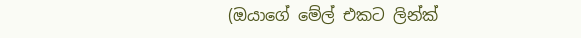(ඔයාගේ මේල් එකට ලින්ක්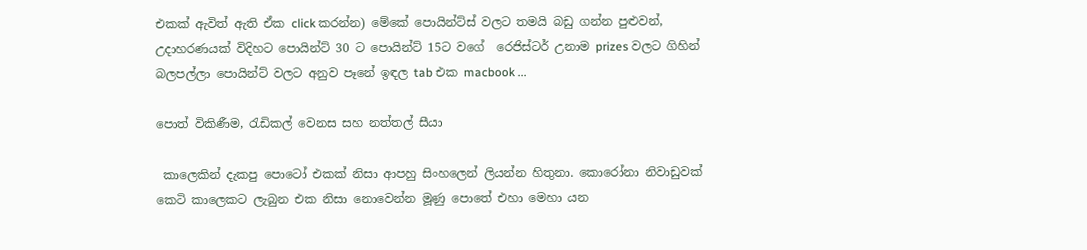එකක් ඇවිත් ඇති ඒක click කරන්න) මේකේ පොයින්ට්ස් වලට තමයි බඩු ගන්න පුළුවන්, උදාහරණයක් විදිහට පොයින්ට් 30 ට පොයින්ට් 15ට වගේ  රෙජිස්ටර් උනාම prizes වලට ගිහින් බලපල්ලා පොයින්ට් වලට අනුව පෑනේ ඉඳල tab එක macbook ...

පොත් විකිණීම, රැඩිකල් වෙනස සහ නත්තල් සීයා

 කාලෙකින් දැකපු පොටෝ එකක් නිසා ආපහු සිංහලෙන් ලියන්න හිතුනා. කොරෝනා නිවාඩුවක් කෙටි කාලෙකට ලැබුන එක නිසා නොවෙන්න මූණු පොතේ එහා මෙහා යන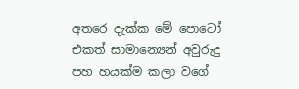අතරෙ දැක්ක මේ පොටෝ එකත් සාමාන්‍යෙන් අවුරුදු පහ හයක්ම කලා වගේ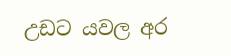උඩට යවල අර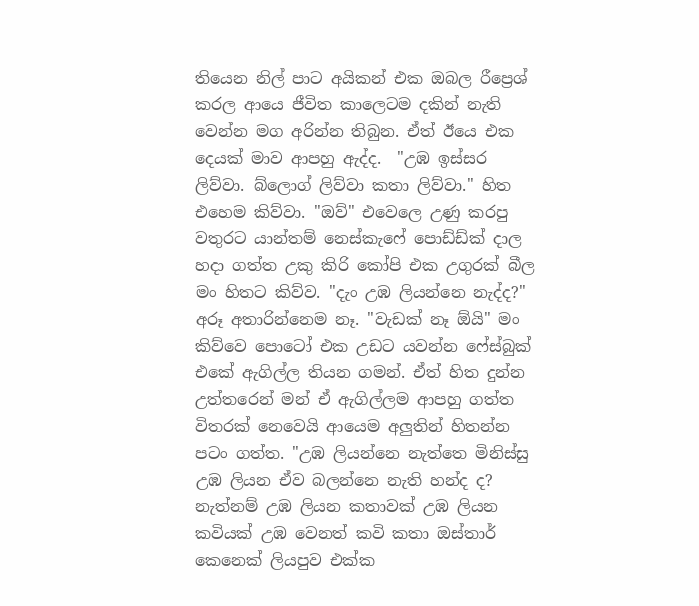තියෙන නිල් පාට අයිකන් එක ඔබල රීප්‍රෙශ් කරල ආයෙ ජීවිත කාලෙටම දකින් නැති වෙන්න මග අරින්න තිබුන. ඒත් ඊයෙ එක දෙයක් මාව ආපහු ඇද්ද.  "උඹ ඉස්සර ලිව්වා. බ්ලොග් ලිව්වා කතා ලිව්වා." හිත එහෙම කිව්වා. "ඔව්" එවෙලෙ උණු කරපු වතුරට යාන්තම් නෙස්කැෆේ පොඩ්ඩ්ක් දාල හදා ගත්ත උකු කිරි කෝපි එක උගුරක් බීල මං හිතට කිව්ව. "දැං උඹ ලියන්නෙ නැද්ද?" අරූ අතාරින්නෙම නෑ. "වැඩක් නෑ ඕයි" මං කිව්වෙ පොටෝ එක උඩට යවන්න ෆේස්බුක් එකේ ඇගිල්ල තියන ගමන්. ඒත් හිත දුන්න උත්තරෙන් මන් ඒ ඇගිල්ලම ආපහු ගත්ත විතරක් නෙවෙයි ආයෙම අලුතින් හිතන්න පටං ගත්ත. "උඹ ලියන්නෙ නැත්තෙ මිනිස්සු උඹ ලියන ඒව බලන්නෙ නැති හන්ද ද? නැත්නම් උඹ ලියන කතාවක් උඹ ලියන කවියක් උඹ වෙනත් කවි කතා ඔස්තාර් කෙනෙක් ලියපුව එක්ක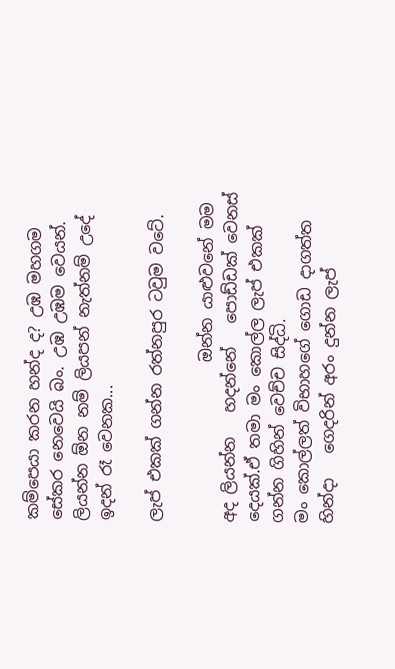කම්පෙයා කරන හන්ද ද? උඹ මහගම සේකර නෙවෙයි බං. උඹ උඹම වෙයන්. ලියන්න ඕන නම් ලියපන් නැත්නම් උදේ ඉදන් රෑ වෙනක...

ලැප් එකක් ගන්න රත්නපුර ටවුම වටේ.

                    ඔන්න යාළුවනේ මම අද ලියන්න   හදන්නේ   පොඩ්ඩක් වෙනස් දෙයක්.ඒ තමා මං කොල්ල ලැප් එකක් ගන්න ගිහින් වෙච්ච සිද්ධි.                      මං කොල්ලත් විභාහගේ ගොඩ දාගත්ත හින්දා   ගෙදරින් අරං දුන්න ලැප්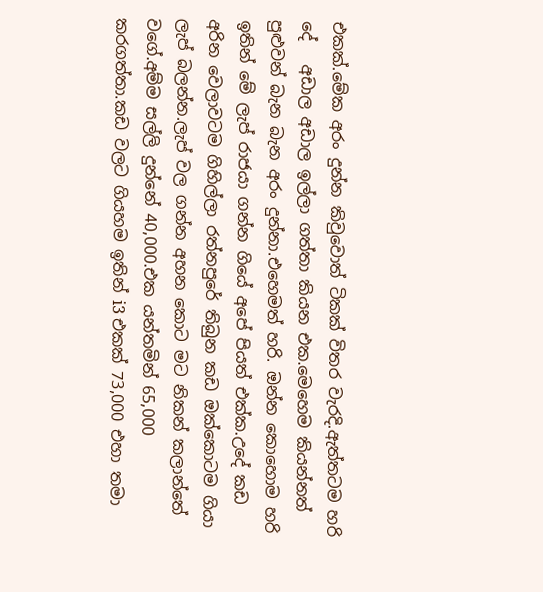එකක්.මේක අරං දුන්න කිවුවොත් ටිකක් විතර වැරදි.ඇත්තටම හරි දේ   අඩාල අඩාල ඉල්ලා ගත්තා කියන එක.මෙහෙම කියන්නත් පුළුවන් බැන බැන අරං දුන්නා.එහෙමත් හරි. ඔන්න කොහොම හරි ඉතින් මේ ලැප් රාජයා ගන්න ගියේ අපේ පියත් එක්ක.උදේ කඩ අරින වෙලාවටම ගිහිල්ලා රත්නපුරේ තිබුන කඩ ඔක්කොටම ගියා ලැප් බලන්න.ලැප් වල ගන්න අහන කොට මට නිකන් කලාන්තේ   වගේ.අම්ම සල්ලි දුන්නේ 40,000.එක යන්තමින් 65,000 කරගත්තා.කඩ වලට ගියහම ඉතින් i3 එකක් 73,000 එහා තමා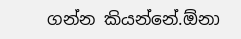ගන්න කියන්නේ.ඕනා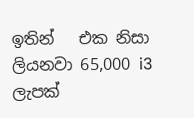ඉතින්   එක නිසා ලියනවා 65,000 i3 ලැපක්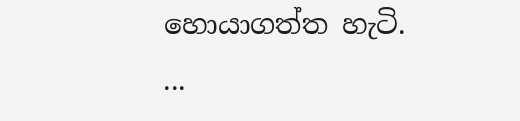හොයාගත්ත හැටි.           ...